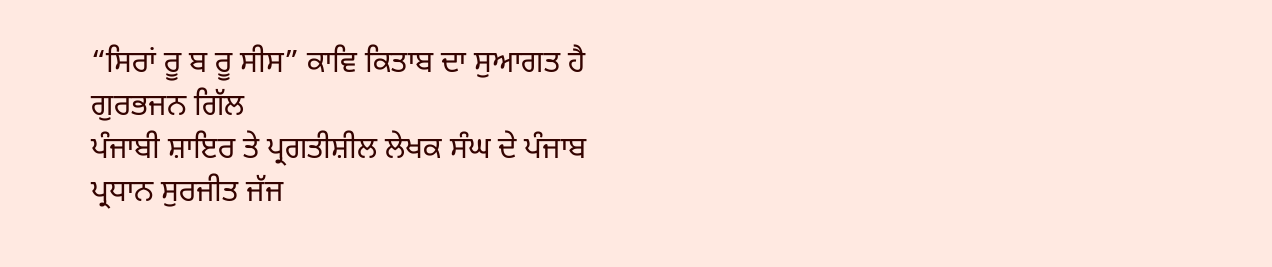“ਸਿਰਾਂ ਰੂ ਬ ਰੂ ਸੀਸ” ਕਾਵਿ ਕਿਤਾਬ ਦਾ ਸੁਆਗਤ ਹੈ
ਗੁਰਭਜਨ ਗਿੱਲ
ਪੰਜਾਬੀ ਸ਼ਾਇਰ ਤੇ ਪ੍ਰਗਤੀਸ਼ੀਲ ਲੇਖਕ ਸੰਘ ਦੇ ਪੰਜਾਬ ਪ੍ਰਧਾਨ ਸੁਰਜੀਤ ਜੱਜ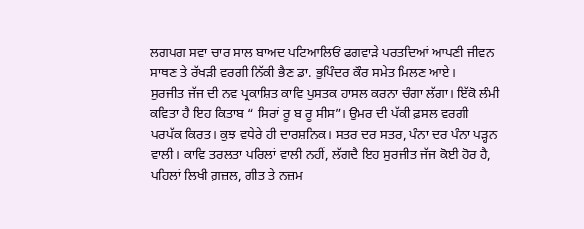ਲਗਪਗ ਸਵਾ ਚਾਰ ਸਾਲ ਬਾਅਦ ਪਟਿਆਲਿਓਂ ਫਗਵਾੜੇ ਪਰਤਦਿਆਂ ਆਪਣੀ ਜੀਵਨ ਸਾਥਣ ਤੇ ਰੱਖੜੀ ਵਰਗੀ ਨਿੱਕੀ ਭੈਣ ਡਾ. ਭੁਪਿੰਦਰ ਕੌਰ ਸਮੇਤ ਮਿਲਣ ਆਏ।
ਸੁਰਜੀਤ ਜੱਜ ਦੀ ਨਵ ਪ੍ਰਕਾਸ਼ਿਤ ਕਾਵਿ ਪੁਸਤਕ ਹਾਸਲ ਕਰਨਾ ਚੰਗਾ ਲੱਗਾ। ਇੱਕੋ ਲੰਮੀ ਕਵਿਤਾ ਹੈ ਇਹ ਕਿਤਾਬ “ ਸਿਰਾਂ ਰੂ ਬ ਰੂ ਸੀਸ”। ਉਮਰ ਦੀ ਪੱਕੀ ਫ਼ਸਲ ਵਰਗੀ ਪਰਪੱਕ ਕਿਰਤ। ਕੁਝ ਵਧੇਰੇ ਹੀ ਦਾਰਸ਼ਨਿਕ। ਸਤਰ ਦਰ ਸਤਰ, ਪੰਨਾ ਦਰ ਪੰਨਾ ਪੜ੍ਹਨ ਵਾਲੀ। ਕਾਵਿ ਤਰਲਤਾ ਪਰਿਲਾਂ ਵਾਲੀ ਨਹੀਂ, ਲੱਗਦੈ ਇਹ ਸੁਰਜੀਤ ਜੱਜ ਕੋਈ ਹੋਰ ਹੈ, ਪਹਿਲਾਂ ਲਿਖੀ ਗ਼ਜ਼ਲ, ਗੀਤ ਤੇ ਨਜ਼ਮ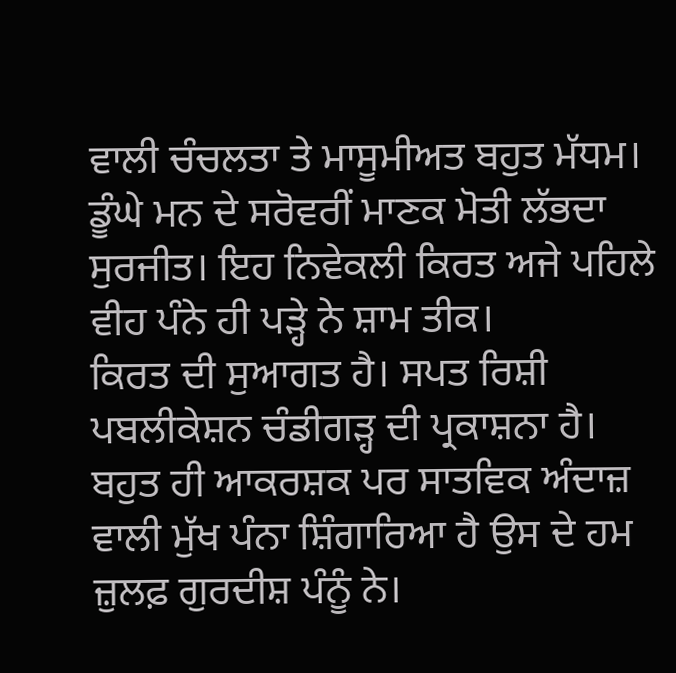ਵਾਲੀ ਚੰਚਲਤਾ ਤੇ ਮਾਸੂਮੀਅਤ ਬਹੁਤ ਮੱਧਮ। ਡੂੰਘੇ ਮਨ ਦੇ ਸਰੋਵਰੀਂ ਮਾਣਕ ਮੋਤੀ ਲੱਭਦਾ ਸੁਰਜੀਤ। ਇਹ ਨਿਵੇਕਲੀ ਕਿਰਤ ਅਜੇ ਪਹਿਲੇ ਵੀਹ ਪੰਨੇ ਹੀ ਪੜ੍ਹੇ ਨੇ ਸ਼ਾਮ ਤੀਕ।
ਕਿਰਤ ਦੀ ਸੁਆਗਤ ਹੈ। ਸਪਤ ਰਿਸ਼ੀ ਪਬਲੀਕੇਸ਼ਨ ਚੰਡੀਗੜ੍ਹ ਦੀ ਪ੍ਰਕਾਸ਼ਨਾ ਹੈ। ਬਹੁਤ ਹੀ ਆਕਰਸ਼ਕ ਪਰ ਸਾਤਵਿਕ ਅੰਦਾਜ਼ ਵਾਲੀ ਮੁੱਖ ਪੰਨਾ ਸ਼ਿੰਗਾਰਿਆ ਹੈ ਉਸ ਦੇ ਹਮ ਜ਼ੁਲਫ਼ ਗੁਰਦੀਸ਼ ਪੰਨੂੰ ਨੇ।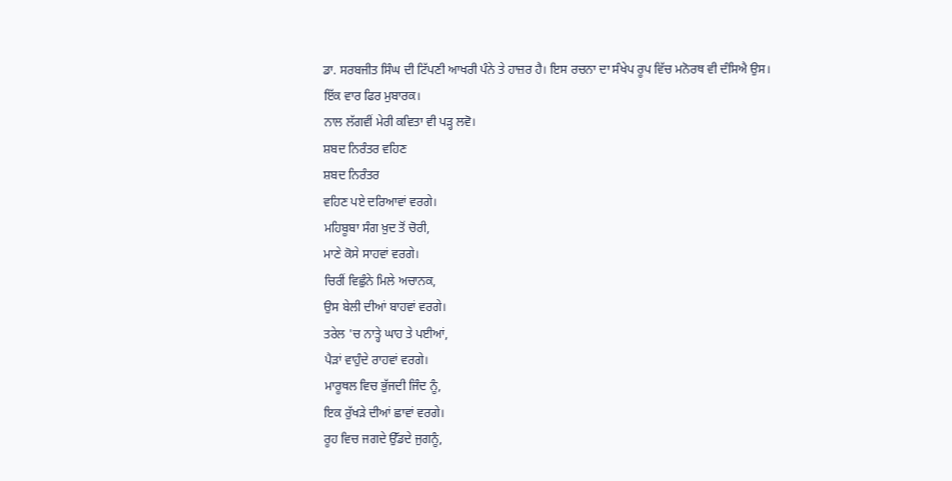ਡਾ. ਸਰਬਜੀਤ ਸਿੰਘ ਦੀ ਟਿੱਪਣੀ ਆਖਰੀ ਪੰਨੇ ਤੇ ਹਾਜ਼ਰ ਹੈ। ਇਸ ਰਚਨਾ ਦਾ ਸੰਖੇਪ ਰੂਪ ਵਿੱਚ ਮਨੋਰਥ ਵੀ ਦੰਸਿਐ ਉਸ।
ਇੱਕ ਵਾਰ ਫਿਰ ਮੁਬਾਰਕ।
ਨਾਲ ਲੱਗਵੀਂ ਮੇਰੀ ਕਵਿਤਾ ਵੀ ਪੜ੍ਹ ਲਵੋ।
ਸ਼ਬਦ ਨਿਰੰਤਰ ਵਹਿਣ
ਸ਼ਬਦ ਨਿਰੰਤਰ
ਵਹਿਣ ਪਏ ਦਰਿਆਵਾਂ ਵਰਗੇ।
ਮਹਿਬੂਬਾ ਸੰਗ ਖ਼ੁਦ ਤੋਂ ਚੋਰੀ,
ਮਾਣੇ ਕੋਸੇ ਸਾਹਵਾਂ ਵਰਗੇ।
ਚਿਰੀਂ ਵਿਛੁੰਨੇ ਮਿਲੇ ਅਚਾਨਕ,
ਉਸ ਬੇਲੀ ਦੀਆਂ ਬਾਹਵਾਂ ਵਰਗੇ।
ਤਰੇਲ 'ਚ ਨਾਤ੍ਹੇ ਘਾਹ ਤੇ ਪਈਆਂ,
ਪੈੜਾਂ ਵਾਹੁੰਦੇ ਰਾਹਵਾਂ ਵਰਗੇ।
ਮਾਰੂਥਲ ਵਿਚ ਭੁੱਜਦੀ ਜਿੰਦ ਨੂੰ,
ਇਕ ਰੁੱਖੜੇ ਦੀਆਂ ਛਾਵਾਂ ਵਰਗੇ।
ਰੂਹ ਵਿਚ ਜਗਦੇ ਉੱਡਦੇ ਜੁਗਨੂੰ,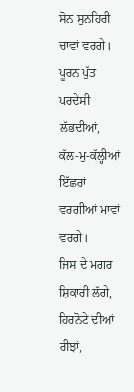ਸੋਨ ਸੁਨਹਿਰੀ ਚਾਵਾਂ ਵਰਗੇ।
ਪੂਰਨ ਪੁੱਤ ਪਰਦੇਸੀ ਲੱਭਦੀਆਂ,
ਕੱਲ-ਮੁ-ਕੱਲ੍ਹੀਆਂ
ਇੱਛਰਾਂ ਵਰਗੀਆਂ ਮਾਵਾਂ ਵਰਗੇ।
ਜਿਸ ਦੇ ਮਗਰ ਸ਼ਿਕਾਰੀ ਲੱਗੇ,
ਹਿਰਨੋਟੇ ਦੀਆਂ ਰੀਝਾਂ,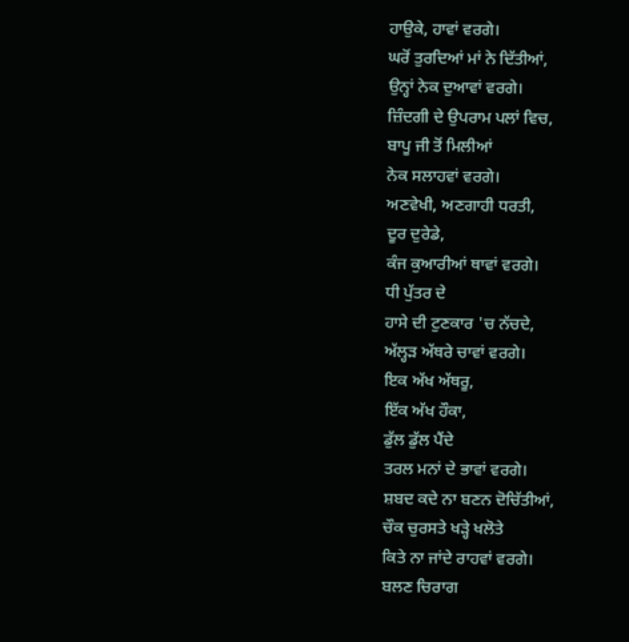ਹਾਉਕੇ, ਹਾਵਾਂ ਵਰਗੇ।
ਘਰੋਂ ਤੁਰਦਿਆਂ ਮਾਂ ਨੇ ਦਿੱਤੀਆਂ,
ਉਨ੍ਹਾਂ ਨੇਕ ਦੁਆਵਾਂ ਵਰਗੇ।
ਜ਼ਿੰਦਗੀ ਦੇ ਉਪਰਾਮ ਪਲਾਂ ਵਿਚ,
ਬਾਪੂ ਜੀ ਤੋਂ ਮਿਲੀਆਂ
ਨੇਕ ਸਲਾਹਵਾਂ ਵਰਗੇ।
ਅਣਵੇਖੀ, ਅਣਗਾਹੀ ਧਰਤੀ,
ਦੂਰ ਦੁਰੇਡੇ,
ਕੰਜ ਕੁਆਰੀਆਂ ਥਾਵਾਂ ਵਰਗੇ।
ਧੀ ਪੁੱਤਰ ਦੇ
ਹਾਸੇ ਦੀ ਟੁਣਕਾਰ 'ਚ ਨੱਚਦੇ,
ਅੱਲ੍ਹੜ ਅੱਥਰੇ ਚਾਵਾਂ ਵਰਗੇ।
ਇਕ ਅੱਖ ਅੱਥਰੂ,
ਇੱਕ ਅੱਖ ਹੌਕਾ,
ਡੁੱਲ ਡੁੱਲ ਪੈਂਦੇ
ਤਰਲ ਮਨਾਂ ਦੇ ਭਾਵਾਂ ਵਰਗੇ।
ਸ਼ਬਦ ਕਦੇ ਨਾ ਬਣਨ ਦੋਚਿੱਤੀਆਂ,
ਚੌਕ ਚੁਰਸਤੇ ਖੜ੍ਹੇ ਖਲੋਤੇ
ਕਿਤੇ ਨਾ ਜਾਂਦੇ ਰਾਹਵਾਂ ਵਰਗੇ।
ਬਲਣ ਚਿਰਾਗ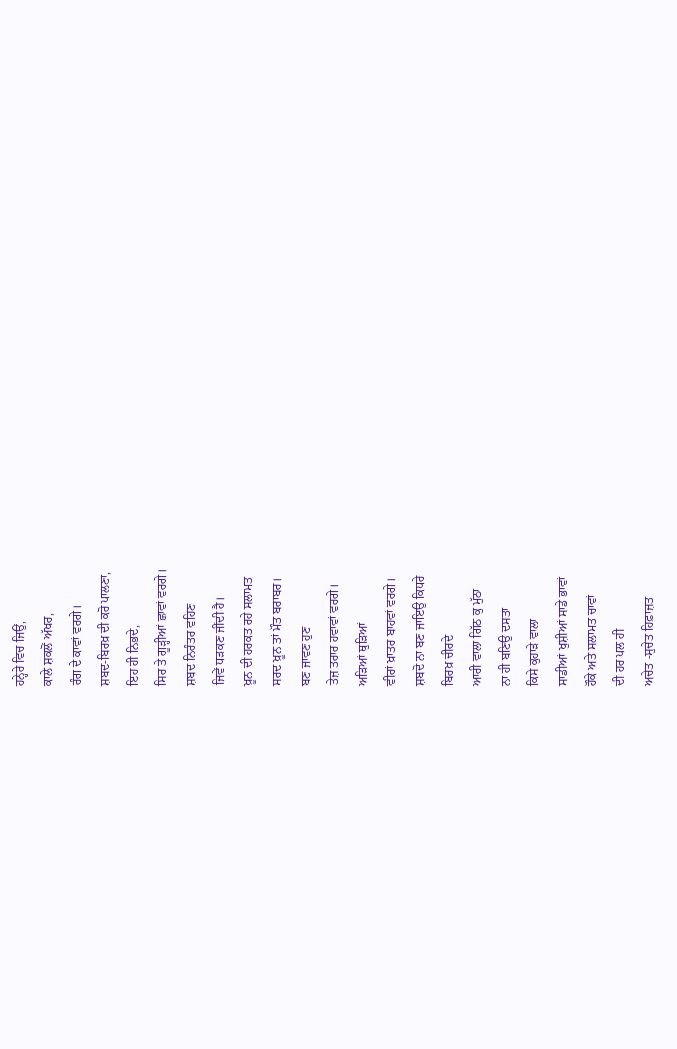ਹਨ੍ਹੇਰੇ ਵਿਚ ਜਿਉਂ,
ਕਾਲੇ ਸ਼ਕਲੋਂ ਅੱਖਰ,
ਰੰਗ ਦੇ ਕਾਵਾਂ ਵਰਗੇ।
ਸ਼ਬਦ-ਬਿਰਖ਼ ਦੀ ਕਰੋ ਪਾਲਣਾ,
ਇਹ ਹੀ ਨਿਭਦੇ,
ਸਿਰ ਤੇ ਗੂੜ੍ਹੀਆਂ ਛਾਵਾਂ ਵਰਗੇ।
ਸ਼ਬਦ ਨਿਰੰਤਰ ਵਹਿਣ
ਜਿਵੇਂ ਧੜਕਣ ਜੀਂਦੀ ਹੈ।
ਖ਼ੂਨ ਦੀ ਹਰਕਤ ਰਹੇ ਸਲਾਮਤ
ਸਰਦ ਖ਼ੂਨ ਤਾਂ ਮੌਤ ਬਰਾਬਰ।
ਬਣ ਜਾਵਣ ਹੁਣ
ਤੇਜ਼ ਤਰਾਰ ਹਵਾਵਾਂ ਵਰਗੇ।
ਅੜਿਆਂ ਥੁੜਿਆਂ
ਵੀਰਾਂ ਖ਼ਾਤਰ ਬਾਹਵਾਂ ਵਰਗੇ।
ਸ਼ਬਦੋ ਨਾ ਬਣ ਜਾਇਉ ਕਿਧਰੇ
ਬਿਰਖ਼ ਚੀਰਦੇ
ਆਰੀ ਵਾਲਾ ਗਿੱਠ ਕੁ ਮੁੱਠਾ
ਨਾ ਹੀ ਬਣਿਉ ਦਸਤਾ
ਕਿਸੇ ਕੁਹਾੜੇ ਵਾਲਾ
ਸਾਡੀਆਂ ਖੁਸ਼ੀਆਂ ਸਾਡੇ ਭਾਵਾਂ
ਹੌਕੇ ਅਤੇ ਸਲਾਮਤ ਚਾਵਾਂ
ਦੀ ਹਰ ਪਲ ਹੀ
ਅਚੇਤ -ਸੁਚੇਤ ਹਿਫ਼ਾਜ਼ਤ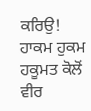ਕਰਿਉ!
ਹਾਕਮ ਹੁਕਮ ਹਕੂਮਤ ਕੋਲੋਂ
ਵੀਰ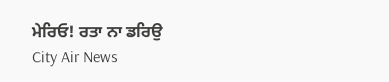ਮੇਰਿਓ! ਰਤਾ ਨਾ ਡਰਿਉ
City Air News